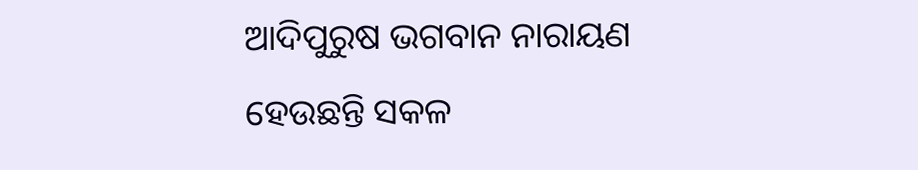ଆଦିପୁରୁଷ ଭଗବାନ ନାରାୟଣ ହେଉଛନ୍ତି ସକଳ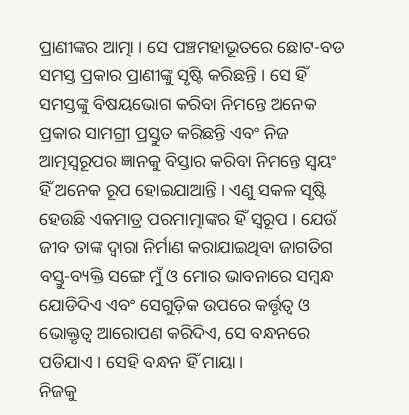ପ୍ରାଣୀଙ୍କର ଆତ୍ମା । ସେ ପଞ୍ଚମହାଭୂତରେ ଛୋଟ-ବଡ ସମସ୍ତ ପ୍ରକାର ପ୍ରାଣୀଙ୍କୁ ସୃଷ୍ଟି କରିଛନ୍ତି । ସେ ହିଁ ସମସ୍ତଙ୍କୁ ବିଷୟଭୋଗ କରିବା ନିମନ୍ତେ ଅନେକ ପ୍ରକାର ସାମଗ୍ରୀ ପ୍ରସ୍ତୁତ କରିଛନ୍ତି ଏବଂ ନିଜ ଆତ୍ମସ୍ବରୂପର ଜ୍ଞାନକୁ ବିସ୍ତାର କରିବା ନିମନ୍ତେ ସ୍ବୟଂ ହିଁ ଅନେକ ରୂପ ହୋଇଯାଆନ୍ତି । ଏଣୁ ସକଳ ସୃଷ୍ଟି ହେଉଛି ଏକମାତ୍ର ପରମାତ୍ମାଙ୍କର ହିଁ ସ୍ବରୂପ । ଯେଉଁ ଜୀବ ତାଙ୍କ ଦ୍ବାରା ନିର୍ମାଣ କରାଯାଇଥିବା ଜାଗତିଗ ବସ୍ତୁ-ବ୍ୟକ୍ତି ସଙ୍ଗେ ମୁଁ ଓ ମୋର ଭାବନାରେ ସମ୍ବନ୍ଧ ଯୋଡିଦିଏ ଏବଂ ସେଗୁଡ଼ିକ ଉପରେ କର୍ତ୍ତୃତ୍ବ ଓ ଭୋକ୍ତୃତ୍ବ ଆରୋପଣ କରିଦିଏ, ସେ ବନ୍ଧନରେ ପଡିଯାଏ । ସେହି ବନ୍ଧନ ହିଁ ମାୟା।
ନିଜକୁ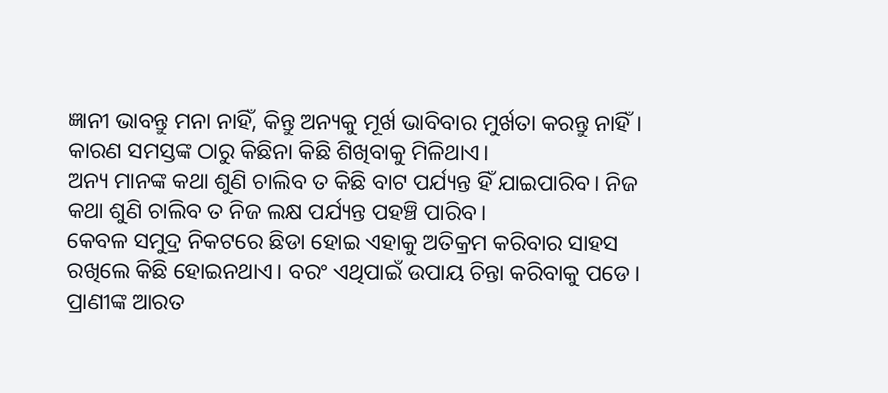ଜ୍ଞାନୀ ଭାବନ୍ତୁ ମନା ନାହିଁ, କିନ୍ତୁ ଅନ୍ୟକୁ ମୂର୍ଖ ଭାବିବାର ମୁର୍ଖତା କରନ୍ତୁ ନାହିଁ। କାରଣ ସମସ୍ତଙ୍କ ଠାରୁ କିଛିନା କିଛି ଶିଖିବାକୁ ମିଳିଥାଏ।
ଅନ୍ୟ ମାନଙ୍କ କଥା ଶୁଣି ଚାଲିବ ତ କିଛି ବାଟ ପର୍ଯ୍ୟନ୍ତ ହିଁ ଯାଇପାରିବ। ନିଜ କଥା ଶୁଣି ଚାଲିବ ତ ନିଜ ଲକ୍ଷ ପର୍ଯ୍ୟନ୍ତ ପହଞ୍ଚି ପାରିବ।
କେବଳ ସମୁଦ୍ର ନିକଟରେ ଛିଡା ହୋଇ ଏହାକୁ ଅତିକ୍ରମ କରିବାର ସାହସ ରଖିଲେ କିଛି ହୋଇନଥାଏ। ବରଂ ଏଥିପାଇଁ ଉପାୟ ଚିନ୍ତା କରିବାକୁ ପଡେ।
ପ୍ରାଣୀଙ୍କ ଆରତ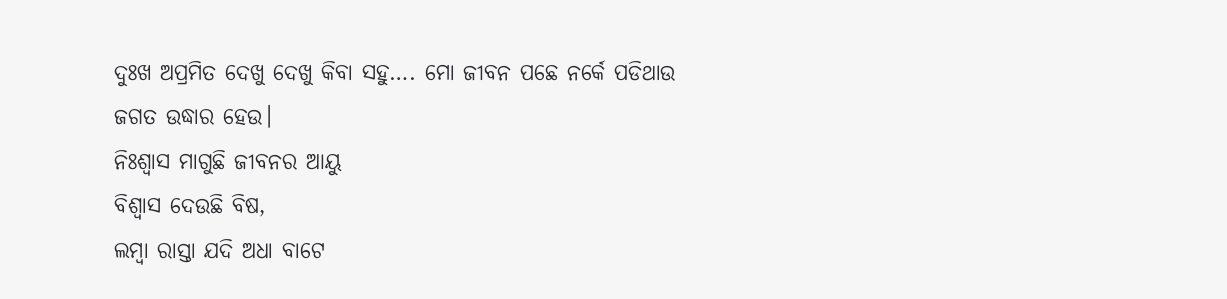ଦୁଃଖ ଅପ୍ରମିତ ଦେଖୁ ଦେଖୁ କିବା ସହୁ…. ମୋ ଜୀବନ ପଛେ ନର୍କେ ପଡିଥାଉ ଜଗତ ଉଦ୍ଧାର ହେଉ।
ନିଃଶ୍ବାସ ମାଗୁଛି ଜୀବନର ଆୟୁ
ବିଶ୍ୱାସ ଦେଉଛି ବିଷ,
ଲମ୍ବା ରାସ୍ତା ଯଦି ଅଧା ବାଟେ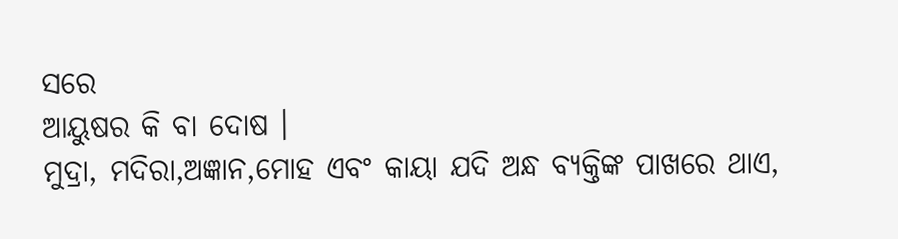ସରେ
ଆୟୁଷର କି ବା ଦୋଷ ।
ମୁଦ୍ରା, ମଦିରା,ଅଜ୍ଞାନ,ମୋହ ଏବଂ କାୟା ଯଦି ଅନ୍ଧ ବ୍ଯକ୍ତିଙ୍କ ପାଖରେ ଥାଏ,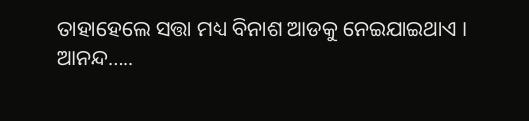ତାହାହେଲେ ସତ୍ତା ମଧ୍ୟ ବିନାଶ ଆଡକୁ ନେଇଯାଇଥାଏ ।
ଆନନ୍ଦ…..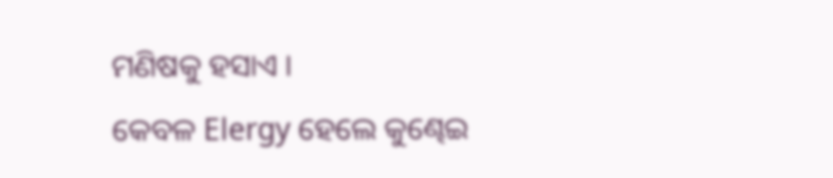ମଣିଷକୁ ହସାଏ ।
କେବଳ Elergy ହେଲେ କୁଣ୍ଢେଇ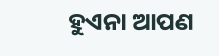ହୁଏନା ଆପଣ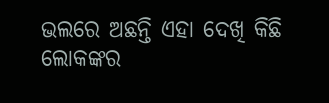ଭଲରେ ଅଛନ୍ତି ଏହା ଦେଖି କିଛି ଲୋକଙ୍କର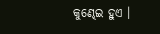କୁଣ୍ଢେଇ ହୁଏ ।